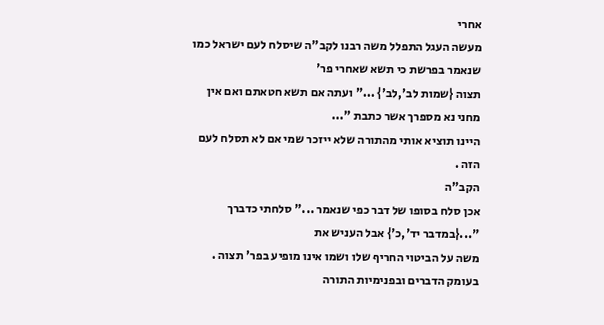אחרי
מעשה העגל התפלל משה רבנו לקב"ה שיסלח לעם ישראל כמו שנאמר בפרשת כי תשא שאחרי פר'
תצוה {שמות לב',לב'} ..." ועתה אם תשא חטאתם ואם אין מחני נא מספרך אשר כתבת "...
היינו תוציא אותי מהתורה שלא ייזכר שמי אם לא תסלח לעם הזה .
הקב"ה
אכן סלח בסופו של דבר כפי שנאמר ..." סלחתי כדברך "...{במדבר יד',כ'} אבל העניש את
משה על הביטוי החריף שלו ושמו אינו מופיע בפר' תצוה . בעומק הדברים ובפנימיות התורה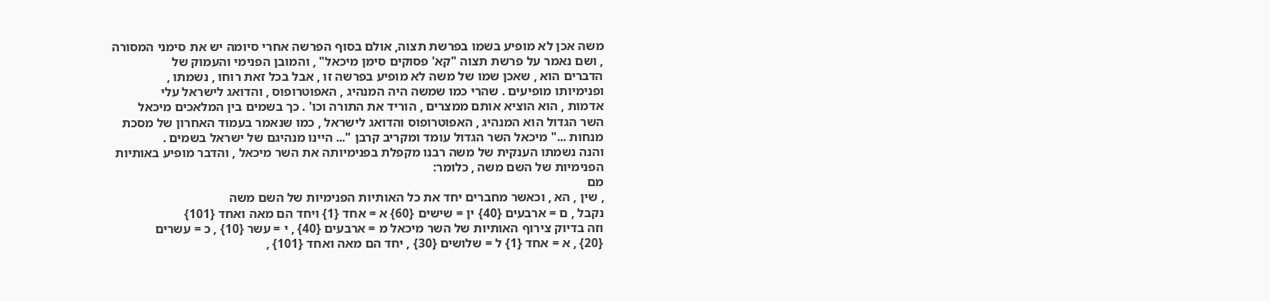משה אכן לא מופיע בשמו בפרשת תצוה, אולם בסוף הפרשה אחרי סיומה יש את סימני המסורה
, ושם נאמר על פרשת תצוה "קא' פסוקים סימן מיכאל" , והמובן הפנימי והעמוק של
הדברים הוא , שאכן שמו של משה לא מופיע בפרשה זו , אבל בכל זאת רוחו , נשמתו ,
ופנימיותו מופיעים . שהרי כמו שמשה היה המנהיג , האפוטרופוס , והדואג לישראל עלי
אדמות , הוא הוציא אותם ממצרים , הוריד את התורה וכו' . כך בשמים בין המלאכים מיכאל
השר הגדול הוא המנהיג , האפוטרופוס והדואג לישראל , כמו שנאמר בעמוד האחרון של מסכת
מנחות ..." מיכאל השר הגדול עומד ומקריב קרבן "... היינו מנהיגם של ישראל בשמים .
והנה נשמתו הענקית של משה רבנו מקפלת בפנימיותה את השר מיכאל , והדבר מופיע באותיות
הפנימיות של השם משה , כלומר:
מם
, שין , הא , וכאשר מחברים יחד את כל האותיות הפנימיות של השם משה
נקבל , ם = ארבעים {40} ין = שישים {60} א = אחד {1} ויחד הם מאה ואחד {101}
וזה בדיוק צירוף האותיות של השר מיכאל מ = ארבעים {40} , י = עשר {10} , כ = עשרים
{20} , א = אחד {1} ל = שלושים {30} , יחד הם מאה ואחד {101} ,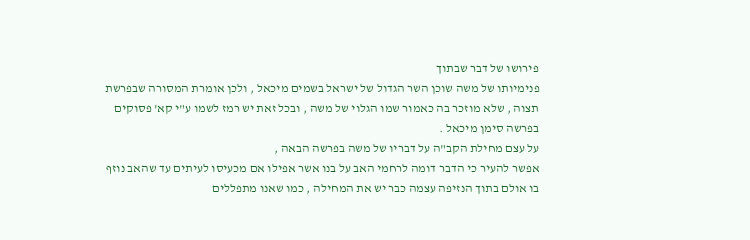פירושו של דבר שבתוך
פנימיותו של משה שוכן השר הגדול של ישראל בשמים מיכאל , ולכן אומרת המסורה שבפרשת
תצוה , שלא מוזכר בה כאמור שמו הגלוי של משה , ובכל זאת יש רמז לשמו ע"י קא' פסוקים
בפרשה סימן מיכאל .
על עצם מחילת הקב"ה על דבריו של משה בפרשה הבאה ,
אפשר להעיר כי הדבר דומה לרחמי האב על בנו אשר אפילו אם מכעיסו לעיתים עד שהאב נוזף
בו אולם בתוך הנזיפה עצמה כבר יש את המחילה , כמו שאנו מתפללים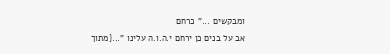ומבקשים ..." כרחם
אב על בנים כן ירחם י.ה.ו.ה עלינו "...{מתוך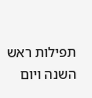תפילות ראש השנה ויום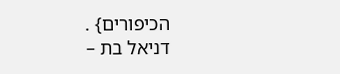הכיפורים} .
דניאל בת –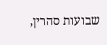שבועות סהרין,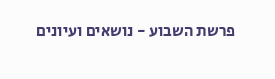פרשת השבוע - נושאים ועיונים